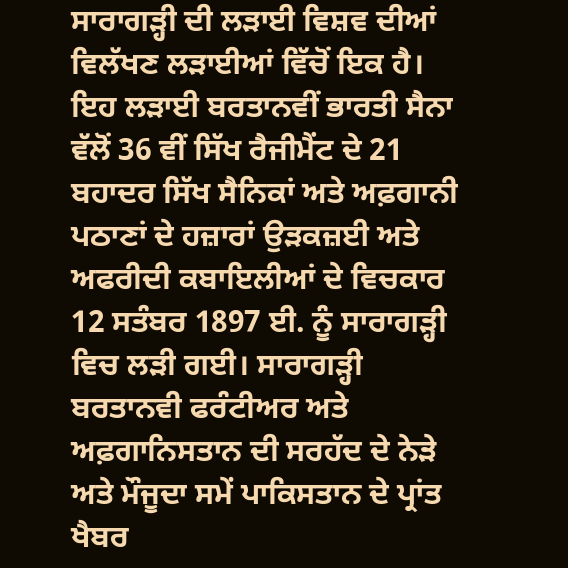ਸਾਰਾਗੜ੍ਹੀ ਦੀ ਲੜਾਈ ਵਿਸ਼ਵ ਦੀਆਂ ਵਿਲੱਖਣ ਲੜਾਈਆਂ ਵਿੱਚੋਂ ਇਕ ਹੈ। ਇਹ ਲੜਾਈ ਬਰਤਾਨਵੀਂ ਭਾਰਤੀ ਸੈਨਾ ਵੱਲੋਂ 36 ਵੀਂ ਸਿੱਖ ਰੈਜੀਮੈਂਟ ਦੇ 21 ਬਹਾਦਰ ਸਿੱਖ ਸੈਨਿਕਾਂ ਅਤੇ ਅਫ਼ਗਾਨੀ ਪਠਾਣਾਂ ਦੇ ਹਜ਼ਾਰਾਂ ਉੜਕਜ਼ਈ ਅਤੇ ਅਫਰੀਦੀ ਕਬਾਇਲੀਆਂ ਦੇ ਵਿਚਕਾਰ 12 ਸਤੰਬਰ 1897 ਈ. ਨੂੰ ਸਾਰਾਗੜ੍ਹੀ ਵਿਚ ਲੜੀ ਗਈ। ਸਾਰਾਗੜ੍ਹੀ ਬਰਤਾਨਵੀ ਫਰੰਟੀਅਰ ਅਤੇ ਅਫ਼ਗਾਨਿਸਤਾਨ ਦੀ ਸਰਹੱਦ ਦੇ ਨੇੜੇ ਅਤੇ ਮੌਜੂਦਾ ਸਮੇਂ ਪਾਕਿਸਤਾਨ ਦੇ ਪ੍ਰਾਂਤ ਖੈਬਰ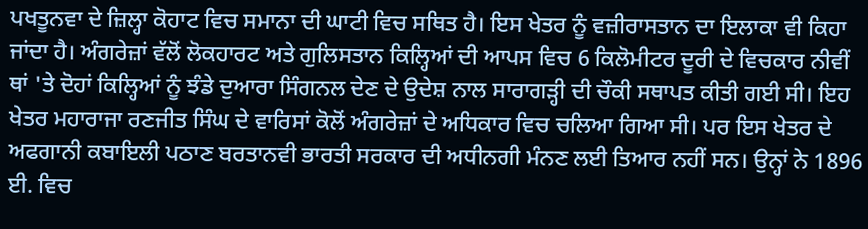ਪਖਤੂਨਵਾ ਦੇ ਜ਼ਿਲ੍ਹਾ ਕੋਹਾਟ ਵਿਚ ਸਮਾਨਾ ਦੀ ਘਾਟੀ ਵਿਚ ਸਥਿਤ ਹੈ। ਇਸ ਖੇਤਰ ਨੂੰ ਵਜ਼ੀਰਾਸਤਾਨ ਦਾ ਇਲਾਕਾ ਵੀ ਕਿਹਾ ਜਾਂਦਾ ਹੈ। ਅੰਗਰੇਜ਼ਾਂ ਵੱਲੋਂ ਲੋਕਹਾਰਟ ਅਤੇ ਗੁਲਿਸਤਾਨ ਕਿਲ੍ਹਿਆਂ ਦੀ ਆਪਸ ਵਿਚ 6 ਕਿਲੋਮੀਟਰ ਦੂਰੀ ਦੇ ਵਿਚਕਾਰ ਨੀਵੀਂ ਥਾਂ 'ਤੇ ਦੋਹਾਂ ਕਿਲ੍ਹਿਆਂ ਨੂੰ ਝੰਡੇ ਦੁਆਰਾ ਸਿੰਗਨਲ ਦੇਣ ਦੇ ਉਦੇਸ਼ ਨਾਲ ਸਾਰਾਗੜ੍ਹੀ ਦੀ ਚੌਕੀ ਸਥਾਪਤ ਕੀਤੀ ਗਈ ਸੀ। ਇਹ ਖੇਤਰ ਮਹਾਰਾਜਾ ਰਣਜੀਤ ਸਿੰਘ ਦੇ ਵਾਰਿਸਾਂ ਕੋਲੋਂ ਅੰਗਰੇਜ਼ਾਂ ਦੇ ਅਧਿਕਾਰ ਵਿਚ ਚਲਿਆ ਗਿਆ ਸੀ। ਪਰ ਇਸ ਖੇਤਰ ਦੇ ਅਫਗਾਨੀ ਕਬਾਇਲੀ ਪਠਾਣ ਬਰਤਾਨਵੀ ਭਾਰਤੀ ਸਰਕਾਰ ਦੀ ਅਧੀਨਗੀ ਮੰਨਣ ਲਈ ਤਿਆਰ ਨਹੀਂ ਸਨ। ਉਨ੍ਹਾਂ ਨੇ 1896 ਈ. ਵਿਚ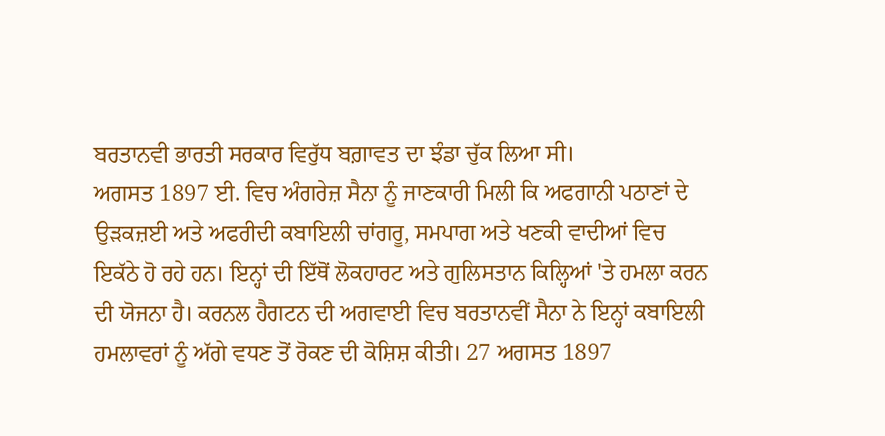ਬਰਤਾਨਵੀ ਭਾਰਤੀ ਸਰਕਾਰ ਵਿਰੁੱਧ ਬਗ਼ਾਵਤ ਦਾ ਝੰਡਾ ਚੁੱਕ ਲਿਆ ਸੀ।
ਅਗਸਤ 1897 ਈ. ਵਿਚ ਅੰਗਰੇਜ਼ ਸੈਨਾ ਨੂੰ ਜਾਣਕਾਰੀ ਮਿਲੀ ਕਿ ਅਫਗਾਨੀ ਪਠਾਣਾਂ ਦੇ ਉੜਕਜ਼ਈ ਅਤੇ ਅਫਰੀਦੀ ਕਬਾਇਲੀ ਚਾਂਗਰੂ, ਸਮਪਾਗ ਅਤੇ ਖਣਕੀ ਵਾਦੀਆਂ ਵਿਚ ਇਕੱਠੇ ਹੋ ਰਹੇ ਹਨ। ਇਨ੍ਹਾਂ ਦੀ ਇੱਥੋਂ ਲੋਕਹਾਰਟ ਅਤੇ ਗੁਲਿਸਤਾਨ ਕਿਲ੍ਹਿਆਂ 'ਤੇ ਹਮਲਾ ਕਰਨ ਦੀ ਯੋਜਨਾ ਹੈ। ਕਰਨਲ ਹੈਗਟਨ ਦੀ ਅਗਵਾਈ ਵਿਚ ਬਰਤਾਨਵੀਂ ਸੈਨਾ ਨੇ ਇਨ੍ਹਾਂ ਕਬਾਇਲੀ ਹਮਲਾਵਰਾਂ ਨੂੰ ਅੱਗੇ ਵਧਣ ਤੋਂ ਰੋਕਣ ਦੀ ਕੋਸ਼ਿਸ਼ ਕੀਤੀ। 27 ਅਗਸਤ 1897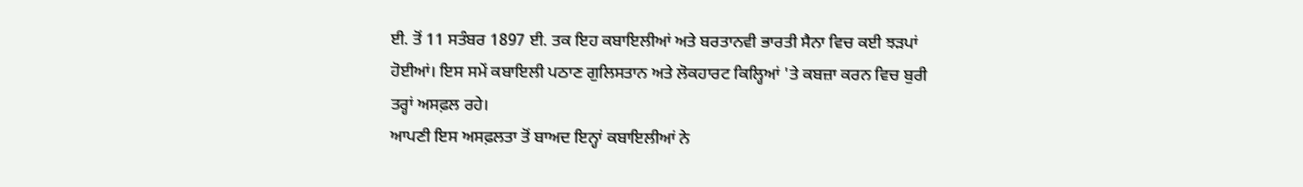ਈ. ਤੋਂ 11 ਸਤੰਬਰ 1897 ਈ. ਤਕ ਇਹ ਕਬਾਇਲੀਆਂ ਅਤੇ ਬਰਤਾਨਵੀ ਭਾਰਤੀ ਸੈਨਾ ਵਿਚ ਕਈ ਝੜਪਾਂ ਹੋਈਆਂ। ਇਸ ਸਮੇਂ ਕਬਾਇਲੀ ਪਠਾਣ ਗੁਲਿਸਤਾਨ ਅਤੇ ਲੋਕਹਾਰਟ ਕਿਲ੍ਹਿਆਂ 'ਤੇ ਕਬਜ਼ਾ ਕਰਨ ਵਿਚ ਬੁਰੀ ਤਰ੍ਹਾਂ ਅਸਫ਼ਲ ਰਹੇ।
ਆਪਣੀ ਇਸ ਅਸਫ਼ਲਤਾ ਤੋਂ ਬਾਅਦ ਇਨ੍ਹਾਂ ਕਬਾਇਲੀਆਂ ਨੇ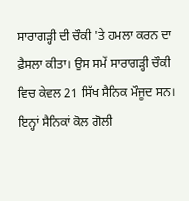ਸਾਰਾਗੜ੍ਹੀ ਦੀ ਚੌਕੀ 'ਤੇ ਹਮਲਾ ਕਰਨ ਦਾ ਫ਼ੈਸਲਾ ਕੀਤਾ। ਉਸ ਸਮੇਂ ਸਾਰਾਗੜ੍ਹੀ ਚੌਕੀ ਵਿਚ ਕੇਵਲ 21 ਸਿੱਖ ਸੈਨਿਕ ਮੌਜੂਦ ਸਨ। ਇਨ੍ਹਾਂ ਸੈਨਿਕਾਂ ਕੋਲ ਗੋਲੀ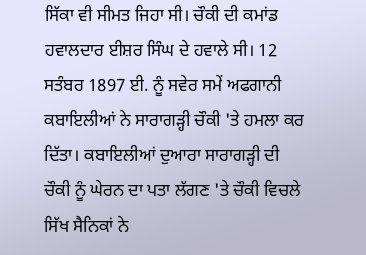ਸਿੱਕਾ ਵੀ ਸੀਮਤ ਜਿਹਾ ਸੀ। ਚੌਕੀ ਦੀ ਕਮਾਂਡ ਹਵਾਲਦਾਰ ਈਸ਼ਰ ਸਿੰਘ ਦੇ ਹਵਾਲੇ ਸੀ। 12 ਸਤੰਬਰ 1897 ਈ. ਨੂੰ ਸਵੇਰ ਸਮੇਂ ਅਫਗਾਨੀ ਕਬਾਇਲੀਆਂ ਨੇ ਸਾਰਾਗੜ੍ਹੀ ਚੌਕੀ 'ਤੇ ਹਮਲਾ ਕਰ ਦਿੱਤਾ। ਕਬਾਇਲੀਆਂ ਦੁਆਰਾ ਸਾਰਾਗੜ੍ਹੀ ਦੀ ਚੌਕੀ ਨੂੰ ਘੇਰਨ ਦਾ ਪਤਾ ਲੱਗਣ 'ਤੇ ਚੌਕੀ ਵਿਚਲੇ ਸਿੱਖ ਸੈਨਿਕਾਂ ਨੇ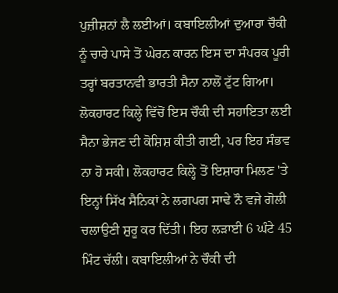ਪੁਜ਼ੀਸ਼ਨਾਂ ਲੈ ਲਈਆਂ। ਕਬਾਇਲੀਆਂ ਦੁਆਰਾ ਚੌਕੀ ਨੂੰ ਚਾਰੇ ਪਾਸੇ ਤੋਂ ਘੇਰਨ ਕਾਰਨ ਇਸ ਦਾ ਸੰਪਰਕ ਪੂਰੀ ਤਰ੍ਹਾਂ ਬਰਤਾਨਵੀ ਭਾਰਤੀ ਸੈਨਾ ਨਾਲੋਂ ਟੁੱਟ ਗਿਆ। ਲੋਕਹਾਰਟ ਕਿਲ੍ਹੇ ਵਿੱਚੋਂ ਇਸ ਚੌਕੀ ਦੀ ਸਹਾਇਤਾ ਲਈ ਸੈਨਾ ਭੇਜਣ ਦੀ ਕੋਸ਼ਿਸ਼ ਕੀਤੀ ਗਈ, ਪਰ ਇਹ ਸੰਭਵ ਨਾ ਹੋ ਸਕੀ। ਲੋਕਹਾਰਟ ਕਿਲ੍ਹੇ ਤੋਂ ਇਸ਼ਾਰਾ ਮਿਲਣ 'ਤੇ ਇਨ੍ਹਾਂ ਸਿੱਖ ਸੈਨਿਕਾਂ ਨੇ ਲਗਪਗ ਸਾਢੇ ਨੌ ਵਜੇ ਗੋਲੀ ਚਲਾਉਣੀ ਸ਼ੁਰੂ ਕਰ ਦਿੱਤੀ। ਇਹ ਲੜਾਈ 6 ਘੰਟੇ 45 ਮਿੰਟ ਚੱਲੀ। ਕਬਾਇਲੀਆਂ ਨੇ ਚੌਕੀ ਦੀ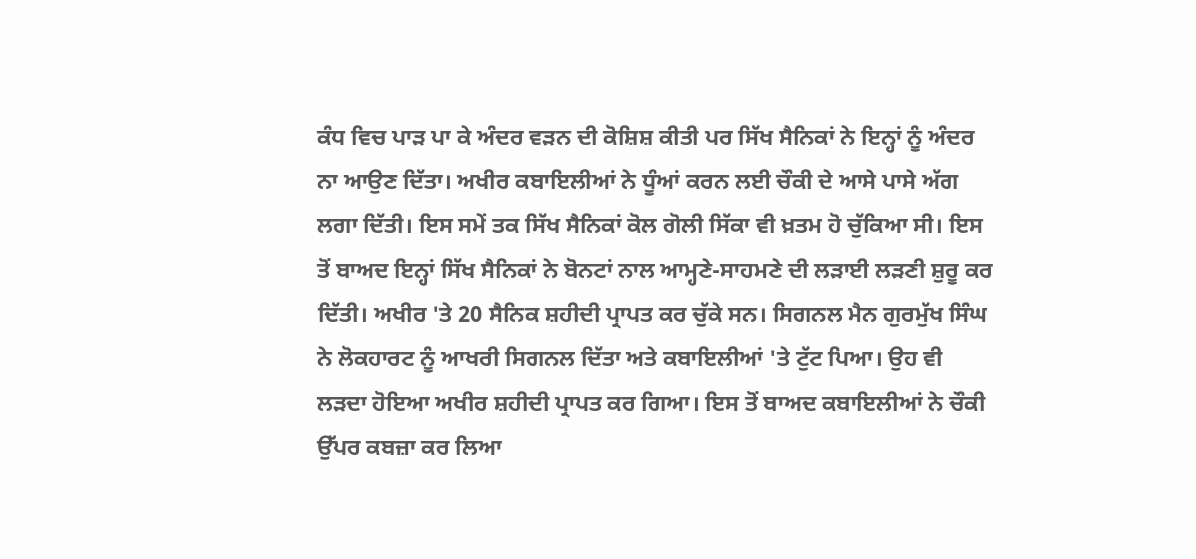ਕੰਧ ਵਿਚ ਪਾੜ ਪਾ ਕੇ ਅੰਦਰ ਵੜਨ ਦੀ ਕੋਸ਼ਿਸ਼ ਕੀਤੀ ਪਰ ਸਿੱਖ ਸੈਨਿਕਾਂ ਨੇ ਇਨ੍ਹਾਂ ਨੂੰ ਅੰਦਰ ਨਾ ਆਉਣ ਦਿੱਤਾ। ਅਖੀਰ ਕਬਾਇਲੀਆਂ ਨੇ ਧੂੰਆਂ ਕਰਨ ਲਈ ਚੌਕੀ ਦੇ ਆਸੇ ਪਾਸੇ ਅੱਗ ਲਗਾ ਦਿੱਤੀ। ਇਸ ਸਮੇਂ ਤਕ ਸਿੱਖ ਸੈਨਿਕਾਂ ਕੋਲ ਗੋਲੀ ਸਿੱਕਾ ਵੀ ਖ਼ਤਮ ਹੋ ਚੁੱਕਿਆ ਸੀ। ਇਸ ਤੋਂ ਬਾਅਦ ਇਨ੍ਹਾਂ ਸਿੱਖ ਸੈਨਿਕਾਂ ਨੇ ਬੋਨਟਾਂ ਨਾਲ ਆਮ੍ਹਣੇ-ਸਾਹਮਣੇ ਦੀ ਲੜਾਈ ਲੜਣੀ ਸ਼ੁਰੂ ਕਰ ਦਿੱਤੀ। ਅਖੀਰ 'ਤੇ 20 ਸੈਨਿਕ ਸ਼ਹੀਦੀ ਪ੍ਰਾਪਤ ਕਰ ਚੁੱਕੇ ਸਨ। ਸਿਗਨਲ ਮੈਨ ਗੁਰਮੁੱਖ ਸਿੰਘ ਨੇ ਲੋਕਹਾਰਟ ਨੂੰ ਆਖਰੀ ਸਿਗਨਲ ਦਿੱਤਾ ਅਤੇ ਕਬਾਇਲੀਆਂ 'ਤੇ ਟੁੱਟ ਪਿਆ। ਉਹ ਵੀ ਲੜਦਾ ਹੋਇਆ ਅਖੀਰ ਸ਼ਹੀਦੀ ਪ੍ਰਾਪਤ ਕਰ ਗਿਆ। ਇਸ ਤੋਂ ਬਾਅਦ ਕਬਾਇਲੀਆਂ ਨੇ ਚੌਕੀ ਉੱਪਰ ਕਬਜ਼ਾ ਕਰ ਲਿਆ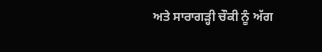ਅਤੇ ਸਾਰਾਗੜ੍ਹੀ ਚੌਕੀ ਨੂੰ ਅੱਗ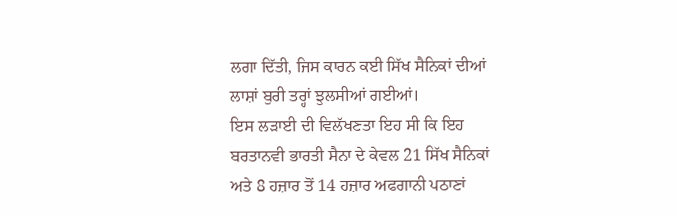ਲਗਾ ਦਿੱਤੀ, ਜਿਸ ਕਾਰਨ ਕਈ ਸਿੱਖ ਸੈਨਿਕਾਂ ਦੀਆਂ ਲਾਸ਼ਾਂ ਬੁਰੀ ਤਰ੍ਹਾਂ ਝੁਲਸੀਆਂ ਗਈਆਂ।
ਇਸ ਲੜਾਈ ਦੀ ਵਿਲੱਖਣਤਾ ਇਹ ਸੀ ਕਿ ਇਹ ਬਰਤਾਨਵੀ ਭਾਰਤੀ ਸੈਨਾ ਦੇ ਕੇਵਲ 21 ਸਿੱਖ ਸੈਨਿਕਾਂ ਅਤੇ 8 ਹਜ਼ਾਰ ਤੋਂ 14 ਹਜ਼ਾਰ ਅਫਗਾਨੀ ਪਠਾਣਾਂ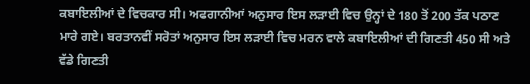ਕਬਾਇਲੀਆਂ ਦੇ ਵਿਚਕਾਰ ਸੀ। ਅਫਗਾਨੀਆਂ ਅਨੁਸਾਰ ਇਸ ਲੜਾਈ ਵਿਚ ਉਨ੍ਹਾਂ ਦੇ 180 ਤੋਂ 200 ਤੱਕ ਪਠਾਣ ਮਾਰੇ ਗਏ। ਬਰਤਾਨਵੀਂ ਸਰੋਤਾਂ ਅਨੁਸਾਰ ਇਸ ਲੜਾਈ ਵਿਚ ਮਰਨ ਵਾਲੇ ਕਬਾਇਲੀਆਂ ਦੀ ਗਿਣਤੀ 450 ਸੀ ਅਤੇ ਵੱਡੇ ਗਿਣਤੀ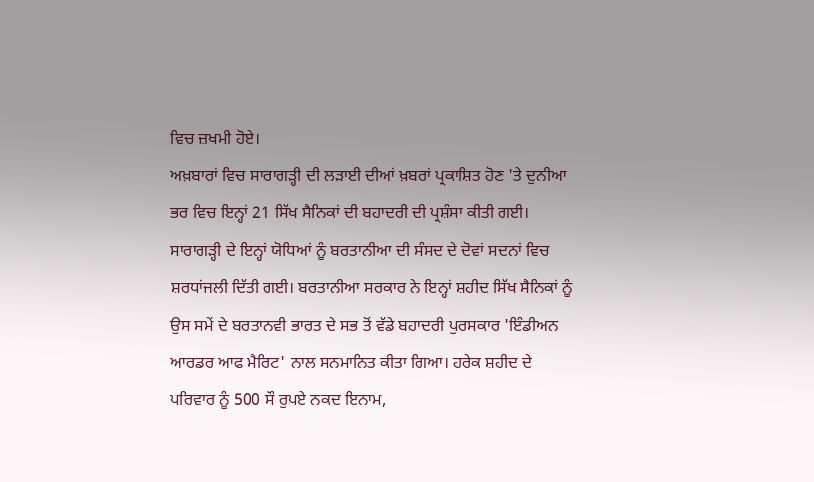ਵਿਚ ਜ਼ਖਮੀ ਹੋਏ।
ਅਖ਼ਬਾਰਾਂ ਵਿਚ ਸਾਰਾਗੜ੍ਹੀ ਦੀ ਲੜਾਈ ਦੀਆਂ ਖ਼ਬਰਾਂ ਪ੍ਰਕਾਸ਼ਿਤ ਹੋਣ 'ਤੇ ਦੁਨੀਆ ਭਰ ਵਿਚ ਇਨ੍ਹਾਂ 21 ਸਿੱਖ ਸੈਨਿਕਾਂ ਦੀ ਬਹਾਦਰੀ ਦੀ ਪ੍ਰਸ਼ੰਸਾ ਕੀਤੀ ਗਈ। ਸਾਰਾਗੜ੍ਹੀ ਦੇ ਇਨ੍ਹਾਂ ਯੋਧਿਆਂ ਨੂੰ ਬਰਤਾਨੀਆ ਦੀ ਸੰਸਦ ਦੇ ਦੋਵਾਂ ਸਦਨਾਂ ਵਿਚ ਸ਼ਰਧਾਂਜਲੀ ਦਿੱਤੀ ਗਈ। ਬਰਤਾਨੀਆ ਸਰਕਾਰ ਨੇ ਇਨ੍ਹਾਂ ਸ਼ਹੀਦ ਸਿੱਖ ਸੈਨਿਕਾਂ ਨੂੰ ਉਸ ਸਮੇਂ ਦੇ ਬਰਤਾਨਵੀ ਭਾਰਤ ਦੇ ਸਭ ਤੋਂ ਵੱਡੇ ਬਹਾਦਰੀ ਪੁਰਸਕਾਰ 'ਇੰਡੀਅਨ ਆਰਡਰ ਆਫ ਮੈਰਿਟ' ਨਾਲ ਸਨਮਾਨਿਤ ਕੀਤਾ ਗਿਆ। ਹਰੇਕ ਸ਼ਹੀਦ ਦੇ ਪਰਿਵਾਰ ਨੂੰ 500 ਸੌ ਰੁਪਏ ਨਕਦ ਇਨਾਮ,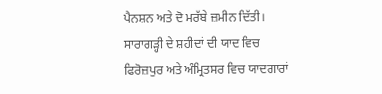ਪੈਨਸ਼ਨ ਅਤੇ ਦੋ ਮਰੱਬੇ ਜ਼ਮੀਨ ਦਿੱਤੀ।
ਸਾਰਾਗੜ੍ਹੀ ਦੇ ਸ਼ਹੀਦਾਂ ਦੀ ਯਾਦ ਵਿਚ ਫਿਰੋਜ਼ਪੁਰ ਅਤੇ ਅੰਮ੍ਰਿਤਸਰ ਵਿਚ ਯਾਦਗਾਰਾਂ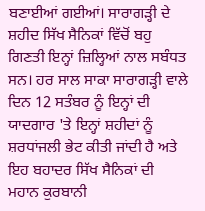ਬਣਾਈਆਂ ਗਈਆਂ। ਸਾਰਾਗੜ੍ਹੀ ਦੇ ਸ਼ਹੀਦ ਸਿੱਖ ਸੈਨਿਕਾਂ ਵਿੱਚੋਂ ਬਹੁ ਗਿਣਤੀ ਇਨ੍ਹਾਂ ਜ਼ਿਲ੍ਹਿਆਂ ਨਾਲ ਸਬੰਧਤ ਸਨ। ਹਰ ਸਾਲ ਸਾਕਾ ਸਾਰਾਗੜ੍ਹੀ ਵਾਲੇ ਦਿਨ 12 ਸਤੰਬਰ ਨੂੰ ਇਨ੍ਹਾਂ ਦੀ ਯਾਦਗਾਰ 'ਤੇ ਇਨ੍ਹਾਂ ਸ਼ਹੀਦਾਂ ਨੂੰ ਸ਼ਰਧਾਂਜਲੀ ਭੇਟ ਕੀਤੀ ਜਾਂਦੀ ਹੈ ਅਤੇ ਇਹ ਬਹਾਦਰ ਸਿੱਖ ਸੈਨਿਕਾਂ ਦੀ ਮਹਾਨ ਕੁਰਬਾਨੀ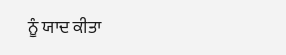ਨੂੰ ਯਾਦ ਕੀਤਾ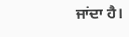ਜਾਂਦਾ ਹੈ।